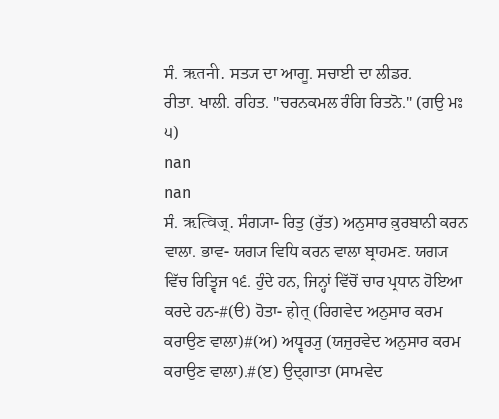ਸੰ. ऋतनी. ਸਤ੍ਯ ਦਾ ਆਗੂ. ਸਚਾਈ ਦਾ ਲੀਡਰ.
ਰੀਤਾ. ਖਾਲੀ. ਰਹਿਤ. "ਚਰਨਕਮਲ ਰੰਗਿ ਰਿਤਨੋ." (ਗਉ ਮਃ ੫)
nan
nan
ਸੰ. ऋत्विज्. ਸੰਗ੍ਯਾ- ਰਿਤੁ (ਰੁੱਤ) ਅਨੁਸਾਰ ਕ਼ੁਰਬਾਨੀ ਕਰਨ ਵਾਲਾ. ਭਾਵ- ਯਗ੍ਯ ਵਿਧਿ ਕਰਨ ਵਾਲਾ ਬ੍ਰਾਹਮਣ. ਯਗ੍ਯ ਵਿੱਚ ਰਿਤ੍ਵਿਜ ੧੬. ਹੁੰਦੇ ਹਨ, ਜਿਨ੍ਹਾਂ ਵਿੱਚੋਂ ਚਾਰ ਪ੍ਰਧਾਨ ਹੋਇਆ ਕਰਦੇ ਹਨ-#(ੳ) ਹੋਤਾ- होत् (ਰਿਗਵੇਦ ਅਨੁਸਾਰ ਕਰਮ ਕਰਾਉਣ ਵਾਲਾ)#(ਅ) ਅਧ੍ਵਰ੍ਯੁ (ਯਜੁਰਵੇਦ ਅਨੁਸਾਰ ਕਰਮ ਕਰਾਉਣ ਵਾਲਾ).#(ੲ) ਉਦ੍ਗਾਤਾ (ਸਾਮਵੇਦ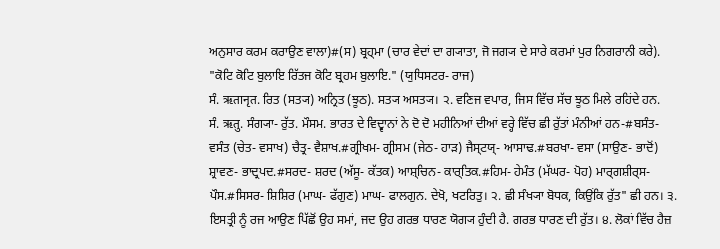ਅਨੁਸਾਰ ਕਰਮ ਕਰਾਉਣ ਵਾਲਾ)#(ਸ) ਬ੍ਰਹ੍ਮਾ (ਚਾਰ ਵੇਦਾਂ ਦਾ ਗ੍ਯਾਤਾ, ਜੋ ਜਗ੍ਯ ਦੇ ਸਾਰੇ ਕਰਮਾਂ ਪੁਰ ਨਿਗਰਾਨੀ ਕਰੇ). "ਕੋਟਿ ਕੋਟਿ ਬੁਲਾਇ ਰਿੱਤਜ ਕੋਟਿ ਬ੍ਰਹਮ ਬੁਲਾਇ." (ਯੁਧਿਸਟਰ- ਰਾਜ)
ਸੰ. ऋतानृत. ਰਿਤ (ਸਤ੍ਯ) ਅਨ੍ਰਿਤ (ਝੂਠ). ਸਤ੍ਯ ਅਸਤ੍ਯ। ੨. ਵਣਿਜ ਵਪਾਰ, ਜਿਸ ਵਿੱਚ ਸੱਚ ਝੂਠ ਮਿਲੇ ਰਹਿਂਦੇ ਹਨ.
ਸੰ. ऋतु. ਸੰਗ੍ਯਾ- ਰੁੱਤ. ਮੌਸਮ. ਭਾਰਤ ਦੇ ਵਿਦ੍ਵਾਨਾਂ ਨੇ ਦੋ ਦੋ ਮਹੀਨਿਆਂ ਦੀਆਂ ਵਰ੍ਹੇ ਵਿੱਚ ਛੀ ਰੁੱਤਾਂ ਮੰਨੀਆਂ ਹਨ-#ਬਸੰਤ- ਵਸੰਤ (ਚੇਤ- ਵਸਾਖ) ਚੈਤ੍ਰ- ਵੈਸ਼ਾਖ.#ਗ੍ਰੀਖਮ- ਗ੍ਰੀਸਮ (ਜੇਠ- ਹਾੜ) ਜੈਸ੍ਟਯ੍- ਆਸਾਢ.#ਬਰਖਾ- ਵਸਾ (ਸਾਉਣ- ਭਾਦੋਂ) ਸ਼੍ਰਾਵਣ- ਭਾਦ੍ਰਪਦ.#ਸਰਦ- ਸ਼ਰਦ (ਅੱਸੂ- ਕੱਤਕ) ਆਸ਼੍ਚਿਨ- ਕਾਰ੍ਤਿਕ.#ਹਿਮ- ਹੇਮੰਤ (ਮੱਘਰ- ਪੋਹ) ਮਾਰ੍ਗਸ਼ੀਰ੍ਸ- ਪੌਸ.#ਸਿਸਰ- ਸ਼ਿਸ਼ਿਰ (ਮਾਘ- ਫੱਗੁਣ) ਮਾਘ- ਫਾਲਗੁਨ. ਦੇਖੋ, ਖਟਰਿਤੁ। ੨. ਛੀ ਸੰਖ੍ਯਾ ਬੋਧਕ, ਕਿਉਂਕਿ ਰੁੱਤ" ਛੀ ਹਨ। ੩. ਇਸਤ੍ਰੀ ਨੂੰ ਰਜ ਆਉਣ ਪਿੱਛੋਂ ਉਹ ਸਮਾਂ, ਜਦ ਉਹ ਗਰਭ ਧਾਰਣ ਯੋਗ੍ਯ ਹੁੰਦੀ ਹੈ. ਗਰਭ ਧਾਰਣ ਦੀ ਰੁੱਤ। ੪. ਲੋਕਾਂ ਵਿੱਚ ਹੈਜ਼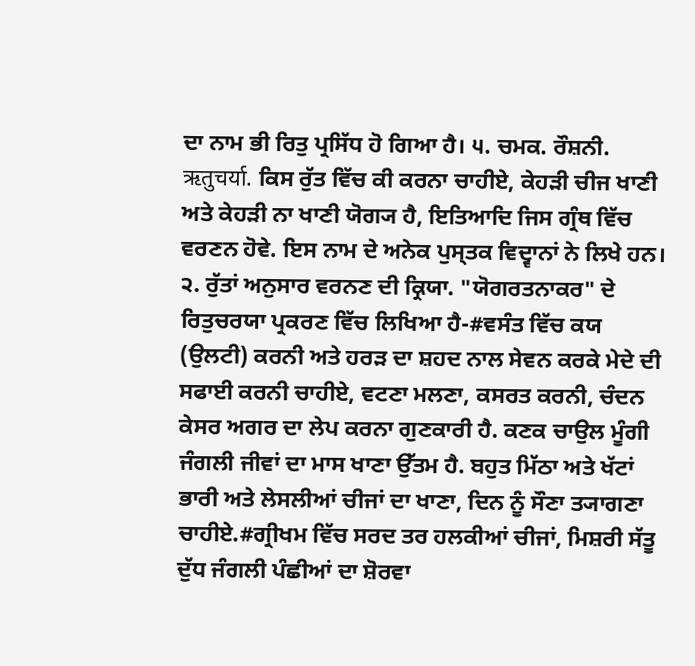ਦਾ ਨਾਮ ਭੀ ਰਿਤੁ ਪ੍ਰਸਿੱਧ ਹੋ ਗਿਆ ਹੈ। ੫. ਚਮਕ. ਰੌਸ਼ਨੀ.
ऋतुचर्या. ਕਿਸ ਰੁੱਤ ਵਿੱਚ ਕੀ ਕਰਨਾ ਚਾਹੀਏ, ਕੇਹੜੀ ਚੀਜ ਖਾਣੀ ਅਤੇ ਕੇਹੜੀ ਨਾ ਖਾਣੀ ਯੋਗ੍ਯ ਹੈ, ਇਤਿਆਦਿ ਜਿਸ ਗ੍ਰੰਥ ਵਿੱਚ ਵਰਣਨ ਹੋਵੇ. ਇਸ ਨਾਮ ਦੇ ਅਨੇਕ ਪੁਸ੍ਤਕ ਵਿਦ੍ਵਾਨਾਂ ਨੇ ਲਿਖੇ ਹਨ। ੨. ਰੁੱਤਾਂ ਅਨੁਸਾਰ ਵਰਨਣ ਦੀ ਕ੍ਰਿਯਾ. "ਯੋਗਰਤਨਾਕਰ" ਦੇ ਰਿਤੁਚਰਯਾ ਪ੍ਰਕਰਣ ਵਿੱਚ ਲਿਖਿਆ ਹੈ-#ਵਸੰਤ ਵਿੱਚ ਕਯ (ਉਲਟੀ) ਕਰਨੀ ਅਤੇ ਹਰੜ ਦਾ ਸ਼ਹਦ ਨਾਲ ਸੇਵਨ ਕਰਕੇ ਮੇਦੇ ਦੀ ਸਫਾਈ ਕਰਨੀ ਚਾਹੀਏ, ਵਟਣਾ ਮਲਣਾ, ਕਸਰਤ ਕਰਨੀ, ਚੰਦਨ ਕੇਸਰ ਅਗਰ ਦਾ ਲੇਪ ਕਰਨਾ ਗੁਣਕਾਰੀ ਹੈ. ਕਣਕ ਚਾਉਲ ਮੂੰਗੀ ਜੰਗਲੀ ਜੀਵਾਂ ਦਾ ਮਾਸ ਖਾਣਾ ਉੱਤਮ ਹੈ. ਬਹੁਤ ਮਿੱਠਾ ਅਤੇ ਖੱਟਾਂ ਭਾਰੀ ਅਤੇ ਲੇਸਲੀਆਂ ਚੀਜਾਂ ਦਾ ਖਾਣਾ, ਦਿਨ ਨੂੰ ਸੌਣਾ ਤ੍ਯਾਗਣਾ ਚਾਹੀਏ.#ਗ੍ਰੀਖਮ ਵਿੱਚ ਸਰਦ ਤਰ ਹਲਕੀਆਂ ਚੀਜਾਂ, ਮਿਸ਼ਰੀ ਸੱਤੂ ਦੁੱਧ ਜੰਗਲੀ ਪੰਛੀਆਂ ਦਾ ਸ਼ੋਰਵਾ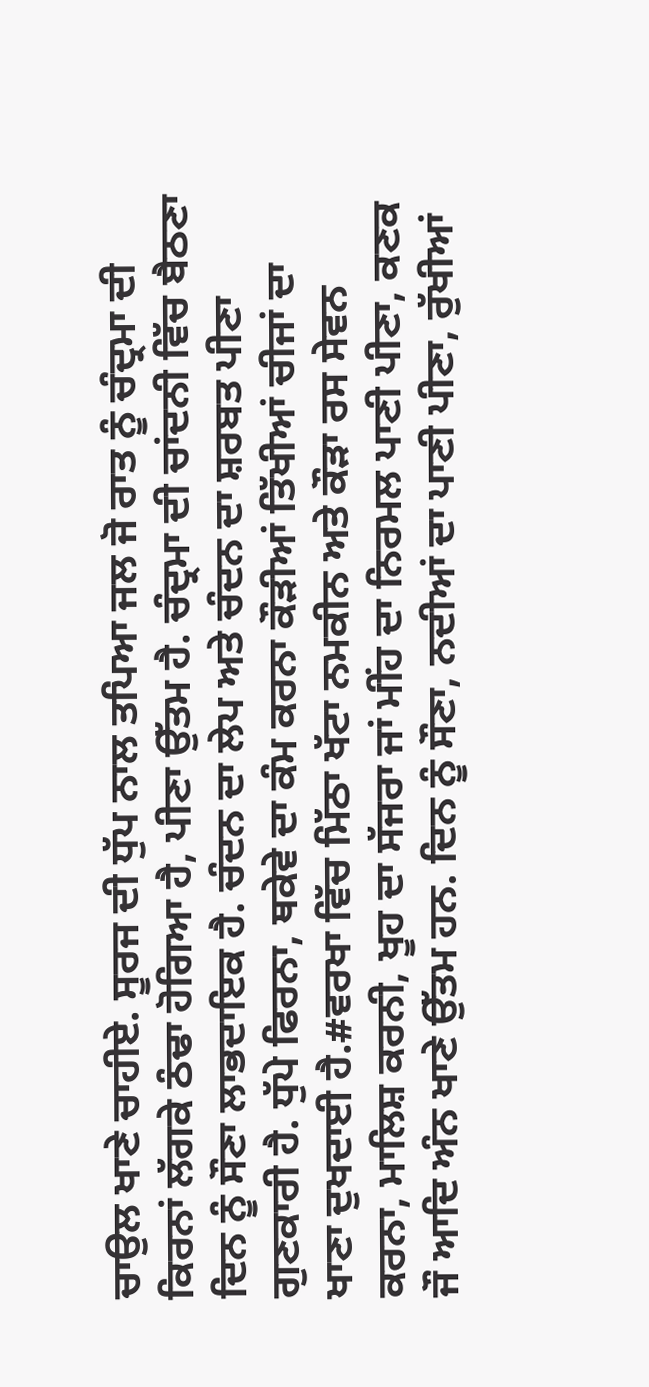ਚਾਉਲ ਖਾਣੇ ਚਾਹੀਏ. ਸੂਰਜ ਦੀ ਧੁੱਪ ਨਾਲ ਤਪਿਆ ਜਲ ਜੋ ਰਾਤ ਨੂੰ ਚੰਦ੍ਰਮਾ ਦੀ ਕਿਰਨਾਂ ਲੱਗਕੇ ਠੰਢਾ ਹੋਗਿਆ ਹੈ, ਪੀਣਾ ਉੱਤਮ ਹੈ. ਚੰਦ੍ਰਮਾ ਦੀ ਚਾਂਦਨੀ ਵਿੱਚ ਬੈਠਣਾ ਦਿਨ ਨੂੰ ਸੌਣਾ ਲਾਭਦਾਇਕ ਹੈ. ਚੰਦਨ ਦਾ ਲੇਪ ਅਤੇ ਚੰਦਨ ਦਾ ਸ਼ਰਬਤ ਪੀਣਾ ਗੁਣਕਾਰੀ ਹੈ. ਧੁੱਪੇ ਫਿਰਨਾ, ਥਕੇਵੇ ਦਾ ਕੰਮ ਕਰਨਾ ਕੌੜੀਆਂ ਤਿੱਖੀਆਂ ਚੀਜਾਂ ਦਾ ਖਾਣਾ ਦੁਖਦਾਈ ਹੈ.#ਵਰਖਾ ਵਿੱਚ ਮਿੱਠਾ ਖੱਟਾ ਨਮਕੀਨ ਅਤੇ ਕੌੜਾ ਰਸ ਸੇਵਨ ਕਰਨਾ, ਮਾਲਿਸ਼ ਕਰਨੀ, ਖੂਹ ਦਾ ਸੱਜਰਾ ਜਾਂ ਮੀਂਹ ਦਾ ਨਿਰਮਲ ਪਾਣੀ ਪੀਣਾ, ਕਣਕ ਜੌ ਆਦਿ ਅੰਨ ਖਾਣੇ ਉੱਤਮ ਹਨ. ਦਿਨ ਨੂੰ ਸੌਣਾ, ਨਦੀਆਂ ਦਾ ਪਾਣੀ ਪੀਣਾ, ਰੁੱਖੀਆਂ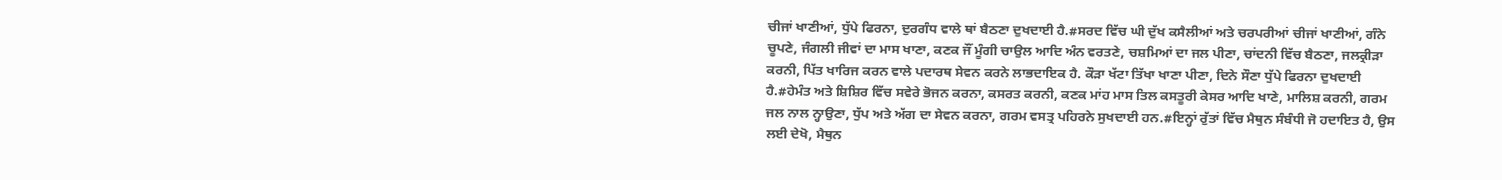ਚੀਜਾਂ ਖਾਣੀਆਂ, ਧੁੱਪੇ ਫਿਰਨਾ, ਦੁਰਗੰਧ ਵਾਲੇ ਥਾਂ ਬੈਠਣਾ ਦੁਖਦਾਈ ਹੈ.#ਸਰਦ ਵਿੱਚ ਘੀ ਦੁੱਖ ਕਸੈਲੀਆਂ ਅਤੇ ਚਰਪਰੀਆਂ ਚੀਜਾਂ ਖਾਣੀਆਂ, ਗੰਨੇ ਚੂਪਣੇ, ਜੰਗਲੀ ਜੀਵਾਂ ਦਾ ਮਾਸ ਖਾਣਾ, ਕਣਕ ਜੌਂ ਮੂੰਗੀ ਚਾਉਲ ਆਦਿ ਅੰਨ ਵਰਤਣੇ, ਚਸ਼ਮਿਆਂ ਦਾ ਜਲ ਪੀਣਾ, ਚਾਂਦਨੀ ਵਿੱਚ ਬੈਠਣਾ, ਜਲਕ੍ਰੀੜਾ ਕਰਨੀ, ਪਿੱਤ ਖਾਰਿਜ ਕਰਨ ਵਾਲੇ ਪਦਾਰਥ ਸੇਵਨ ਕਰਨੇ ਲਾਭਦਾਇਕ ਹੈ. ਕੌੜਾ ਖੱਟਾ ਤਿੱਖਾ ਖਾਣਾ ਪੀਣਾ, ਦਿਨੇ ਸੌਣਾ ਧੁੱਪੇ ਫਿਰਨਾ ਦੁਖਦਾਈ ਹੈ.#ਹੇਮੰਤ ਅਤੇ ਸ਼ਿਸ਼ਿਰ ਵਿੱਚ ਸਵੇਰੇ ਭੋਜਨ ਕਰਨਾ, ਕਸਰਤ ਕਰਨੀ, ਕਣਕ ਮਾਂਹ ਮਾਸ ਤਿਲ ਕਸਤੂਰੀ ਕੇਸਰ ਆਦਿ ਖਾਣੇ, ਮਾਲਿਸ਼ ਕਰਨੀ, ਗਰਮ ਜਲ ਨਾਲ ਨ੍ਹਾਉਣਾ, ਧੁੱਪ ਅਤੇ ਅੱਗ ਦਾ ਸੇਵਨ ਕਰਨਾ, ਗਰਮ ਵਸਤ੍ਰ ਪਹਿਰਨੇ ਸੁਖਦਾਈ ਹਨ.#ਇਨ੍ਹਾਂ ਰੁੱਤਾਂ ਵਿੱਚ ਮੈਥੁਨ ਸੰਬੰਧੀ ਜੋ ਹਦਾਇਤ ਹੈ, ਉਸ ਲਈ ਦੇਖੋ, ਮੈਥੁਨ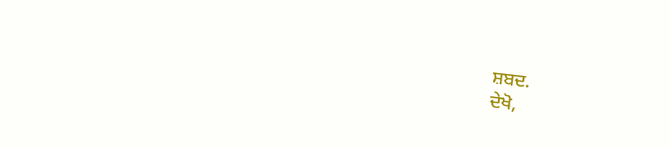ਸ਼ਬਦ.
ਦੇਖੋ,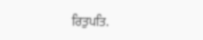ਰਿਤੁਪਤਿ.